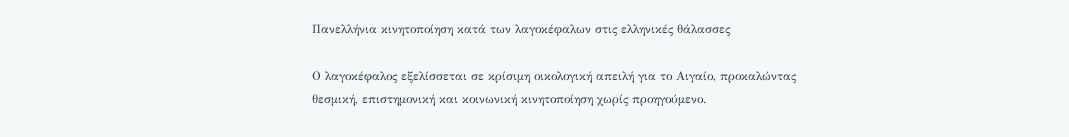Πανελλήνια κινητοποίηση κατά των λαγοκέφαλων στις ελληνικές θάλασσες

Ο λαγοκέφαλος εξελίσσεται σε κρίσιμη οικολογική απειλή για το Αιγαίο, προκαλώντας θεσμική, επιστημονική και κοινωνική κινητοποίηση χωρίς προηγούμενο.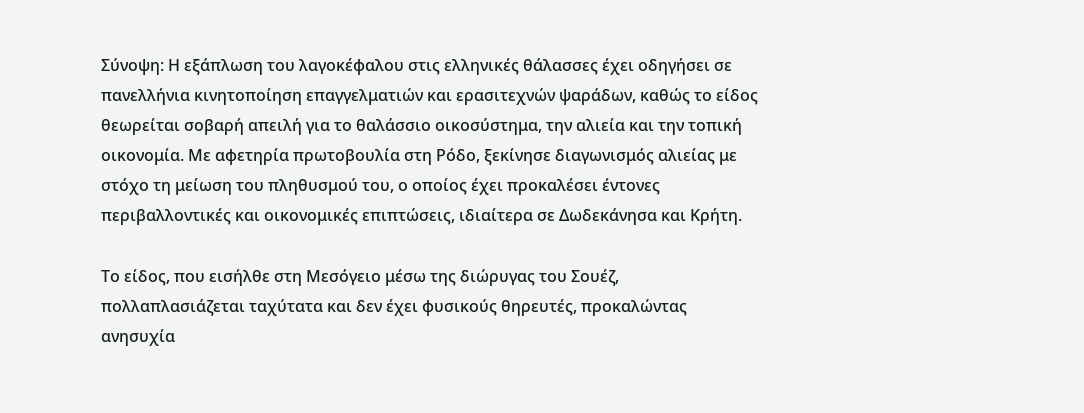Σύνοψη: Η εξάπλωση του λαγοκέφαλου στις ελληνικές θάλασσες έχει οδηγήσει σε πανελλήνια κινητοποίηση επαγγελματιών και ερασιτεχνών ψαράδων, καθώς το είδος θεωρείται σοβαρή απειλή για το θαλάσσιο οικοσύστημα, την αλιεία και την τοπική οικονομία. Με αφετηρία πρωτοβουλία στη Ρόδο, ξεκίνησε διαγωνισμός αλιείας με στόχο τη μείωση του πληθυσμού του, ο οποίος έχει προκαλέσει έντονες περιβαλλοντικές και οικονομικές επιπτώσεις, ιδιαίτερα σε Δωδεκάνησα και Κρήτη.

Το είδος, που εισήλθε στη Μεσόγειο μέσω της διώρυγας του Σουέζ, πολλαπλασιάζεται ταχύτατα και δεν έχει φυσικούς θηρευτές, προκαλώντας ανησυχία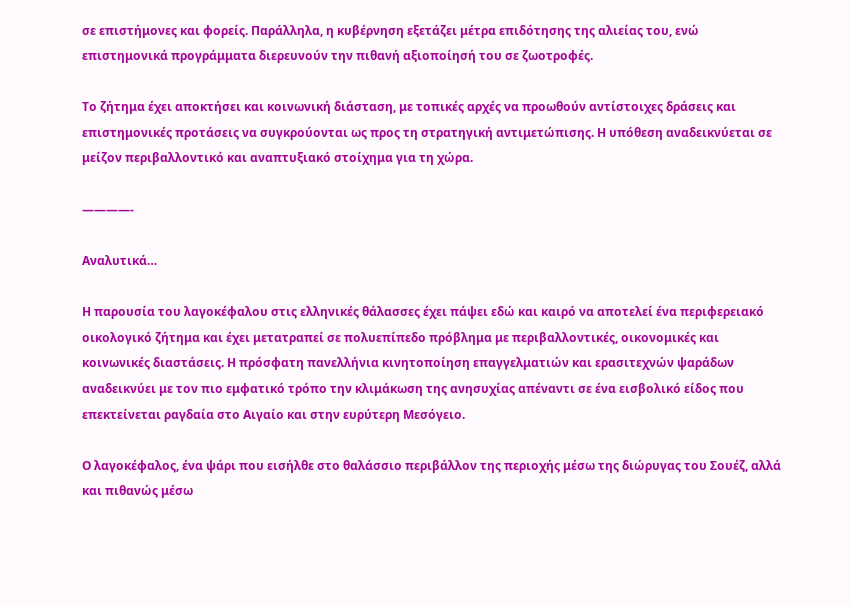σε επιστήμονες και φορείς. Παράλληλα, η κυβέρνηση εξετάζει μέτρα επιδότησης της αλιείας του, ενώ επιστημονικά προγράμματα διερευνούν την πιθανή αξιοποίησή του σε ζωοτροφές.

Το ζήτημα έχει αποκτήσει και κοινωνική διάσταση, με τοπικές αρχές να προωθούν αντίστοιχες δράσεις και επιστημονικές προτάσεις να συγκρούονται ως προς τη στρατηγική αντιμετώπισης. Η υπόθεση αναδεικνύεται σε μείζον περιβαλλοντικό και αναπτυξιακό στοίχημα για τη χώρα.

————-

Αναλυτικά…

Η παρουσία του λαγοκέφαλου στις ελληνικές θάλασσες έχει πάψει εδώ και καιρό να αποτελεί ένα περιφερειακό οικολογικό ζήτημα και έχει μετατραπεί σε πολυεπίπεδο πρόβλημα με περιβαλλοντικές, οικονομικές και κοινωνικές διαστάσεις. Η πρόσφατη πανελλήνια κινητοποίηση επαγγελματιών και ερασιτεχνών ψαράδων αναδεικνύει με τον πιο εμφατικό τρόπο την κλιμάκωση της ανησυχίας απέναντι σε ένα εισβολικό είδος που επεκτείνεται ραγδαία στο Αιγαίο και στην ευρύτερη Μεσόγειο.

Ο λαγοκέφαλος, ένα ψάρι που εισήλθε στο θαλάσσιο περιβάλλον της περιοχής μέσω της διώρυγας του Σουέζ, αλλά και πιθανώς μέσω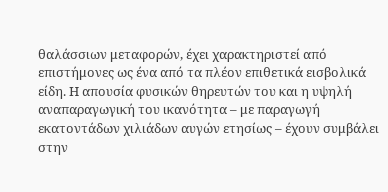θαλάσσιων μεταφορών, έχει χαρακτηριστεί από επιστήμονες ως ένα από τα πλέον επιθετικά εισβολικά είδη. Η απουσία φυσικών θηρευτών του και η υψηλή αναπαραγωγική του ικανότητα – με παραγωγή εκατοντάδων χιλιάδων αυγών ετησίως – έχουν συμβάλει στην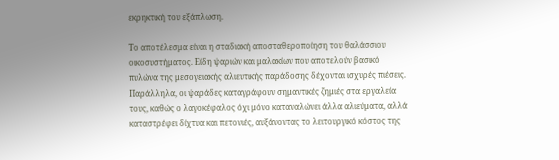εκρηκτική του εξάπλωση.

Το αποτέλεσμα είναι η σταδιακή αποσταθεροποίηση του θαλάσσιου οικοσυστήματος. Είδη ψαριών και μαλακίων που αποτελούν βασικό πυλώνα της μεσογειακής αλιευτικής παράδοσης δέχονται ισχυρές πιέσεις. Παράλληλα, οι ψαράδες καταγράφουν σημαντικές ζημιές στα εργαλεία τους, καθώς ο λαγοκέφαλος όχι μόνο καταναλώνει άλλα αλιεύματα, αλλά καταστρέφει δίχτυα και πετονιές, αυξάνοντας το λειτουργικό κόστος της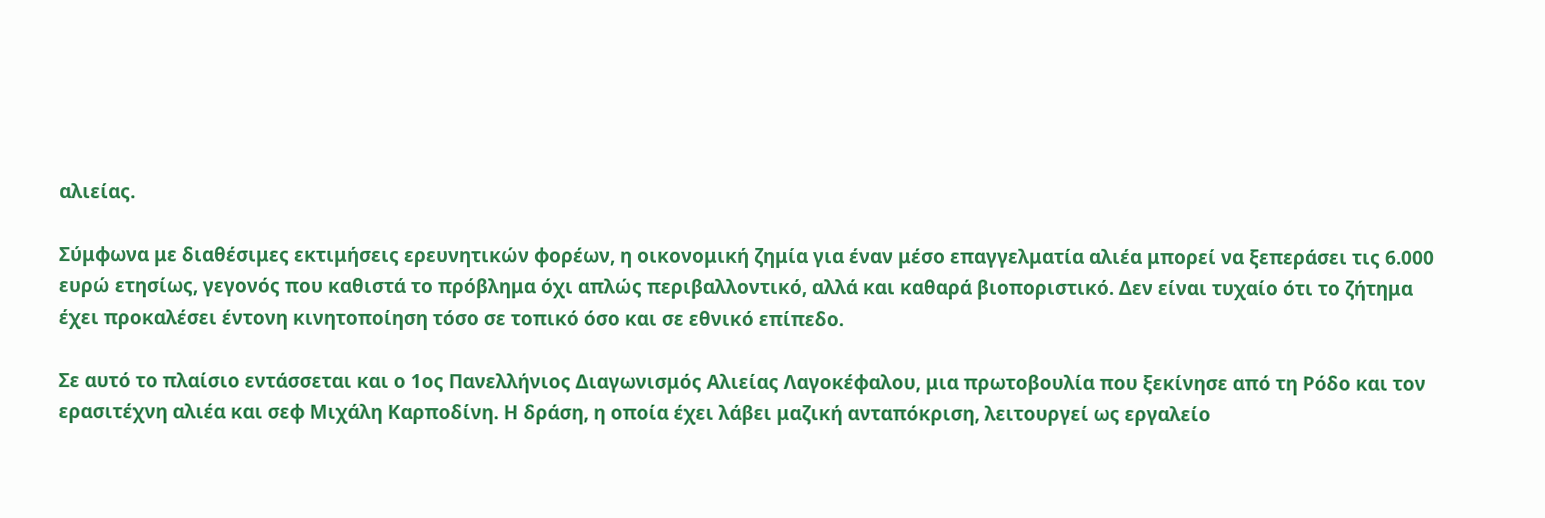αλιείας.

Σύμφωνα με διαθέσιμες εκτιμήσεις ερευνητικών φορέων, η οικονομική ζημία για έναν μέσο επαγγελματία αλιέα μπορεί να ξεπεράσει τις 6.000 ευρώ ετησίως, γεγονός που καθιστά το πρόβλημα όχι απλώς περιβαλλοντικό, αλλά και καθαρά βιοποριστικό. Δεν είναι τυχαίο ότι το ζήτημα έχει προκαλέσει έντονη κινητοποίηση τόσο σε τοπικό όσο και σε εθνικό επίπεδο.

Σε αυτό το πλαίσιο εντάσσεται και ο 1ος Πανελλήνιος Διαγωνισμός Αλιείας Λαγοκέφαλου, μια πρωτοβουλία που ξεκίνησε από τη Ρόδο και τον ερασιτέχνη αλιέα και σεφ Μιχάλη Καρποδίνη. Η δράση, η οποία έχει λάβει μαζική ανταπόκριση, λειτουργεί ως εργαλείο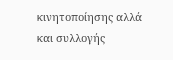κινητοποίησης αλλά και συλλογής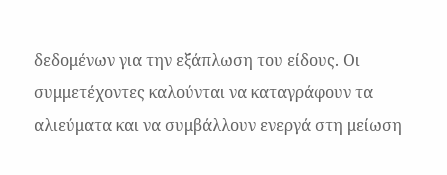δεδομένων για την εξάπλωση του είδους. Οι συμμετέχοντες καλούνται να καταγράφουν τα αλιεύματα και να συμβάλλουν ενεργά στη μείωση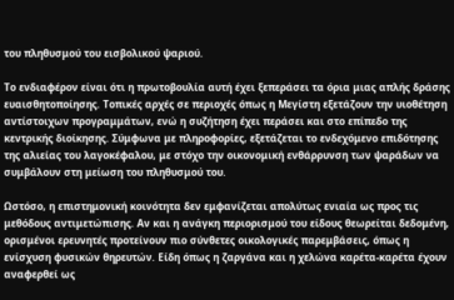του πληθυσμού του εισβολικού ψαριού.

Το ενδιαφέρον είναι ότι η πρωτοβουλία αυτή έχει ξεπεράσει τα όρια μιας απλής δράσης ευαισθητοποίησης. Τοπικές αρχές σε περιοχές όπως η Μεγίστη εξετάζουν την υιοθέτηση αντίστοιχων προγραμμάτων, ενώ η συζήτηση έχει περάσει και στο επίπεδο της κεντρικής διοίκησης. Σύμφωνα με πληροφορίες, εξετάζεται το ενδεχόμενο επιδότησης της αλιείας του λαγοκέφαλου, με στόχο την οικονομική ενθάρρυνση των ψαράδων να συμβάλουν στη μείωση του πληθυσμού του.

Ωστόσο, η επιστημονική κοινότητα δεν εμφανίζεται απολύτως ενιαία ως προς τις μεθόδους αντιμετώπισης. Αν και η ανάγκη περιορισμού του είδους θεωρείται δεδομένη, ορισμένοι ερευνητές προτείνουν πιο σύνθετες οικολογικές παρεμβάσεις, όπως η ενίσχυση φυσικών θηρευτών. Είδη όπως η ζαργάνα και η χελώνα καρέτα-καρέτα έχουν αναφερθεί ως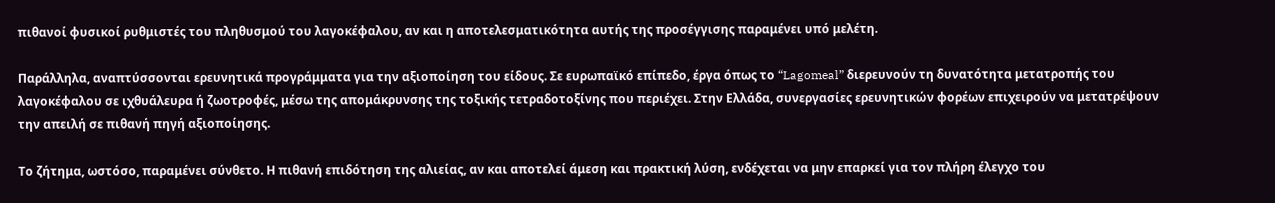πιθανοί φυσικοί ρυθμιστές του πληθυσμού του λαγοκέφαλου, αν και η αποτελεσματικότητα αυτής της προσέγγισης παραμένει υπό μελέτη.

Παράλληλα, αναπτύσσονται ερευνητικά προγράμματα για την αξιοποίηση του είδους. Σε ευρωπαϊκό επίπεδο, έργα όπως το “Lagomeal” διερευνούν τη δυνατότητα μετατροπής του λαγοκέφαλου σε ιχθυάλευρα ή ζωοτροφές, μέσω της απομάκρυνσης της τοξικής τετραδοτοξίνης που περιέχει. Στην Ελλάδα, συνεργασίες ερευνητικών φορέων επιχειρούν να μετατρέψουν την απειλή σε πιθανή πηγή αξιοποίησης.

Το ζήτημα, ωστόσο, παραμένει σύνθετο. Η πιθανή επιδότηση της αλιείας, αν και αποτελεί άμεση και πρακτική λύση, ενδέχεται να μην επαρκεί για τον πλήρη έλεγχο του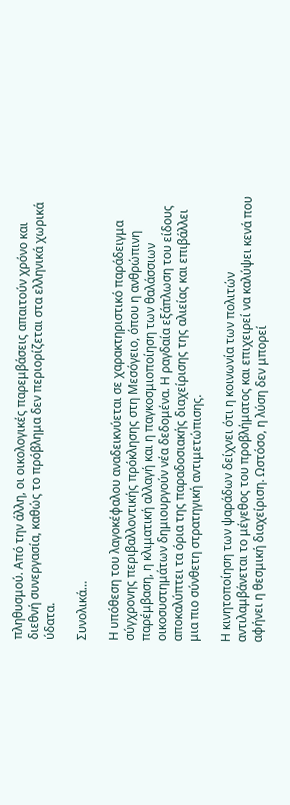πληθυσμού. Από την άλλη, οι οικολογικές παρεμβάσεις απαιτούν χρόνο και διεθνή συνεργασία, καθώς το πρόβλημα δεν περιορίζεται στα ελληνικά χωρικά ύδατα.

Συνολικά…

Η υπόθεση του λαγοκέφαλου αναδεικνύεται σε χαρακτηριστικό παράδειγμα σύγχρονης περιβαλλοντικής πρόκλησης στη Μεσόγειο, όπου η ανθρώπινη παρέμβαση, η κλιματική αλλαγή και η παγκοσμιοποίηση των θαλάσσιων οικοσυστημάτων δημιουργούν νέα δεδομένα. Η ραγδαία εξάπλωση του είδους αποκαλύπτει τα όρια της παραδοσιακής διαχείρισης της αλιείας και επιβάλλει μια πιο σύνθετη στρατηγική αντιμετώπισης.

Η κινητοποίηση των ψαράδων δείχνει ότι η κοινωνία των πολιτών αντιλαμβάνεται το μέγεθος του προβλήματος και επιχειρεί να καλύψει κενά που αφήνει η θεσμική διαχείριση. Ωστόσο, η λύση δεν μπορεί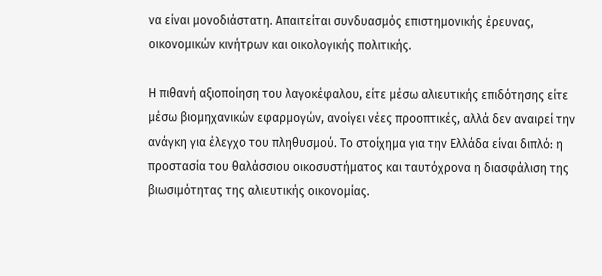να είναι μονοδιάστατη. Απαιτείται συνδυασμός επιστημονικής έρευνας, οικονομικών κινήτρων και οικολογικής πολιτικής.

Η πιθανή αξιοποίηση του λαγοκέφαλου, είτε μέσω αλιευτικής επιδότησης είτε μέσω βιομηχανικών εφαρμογών, ανοίγει νέες προοπτικές, αλλά δεν αναιρεί την ανάγκη για έλεγχο του πληθυσμού. Το στοίχημα για την Ελλάδα είναι διπλό: η προστασία του θαλάσσιου οικοσυστήματος και ταυτόχρονα η διασφάλιση της βιωσιμότητας της αλιευτικής οικονομίας.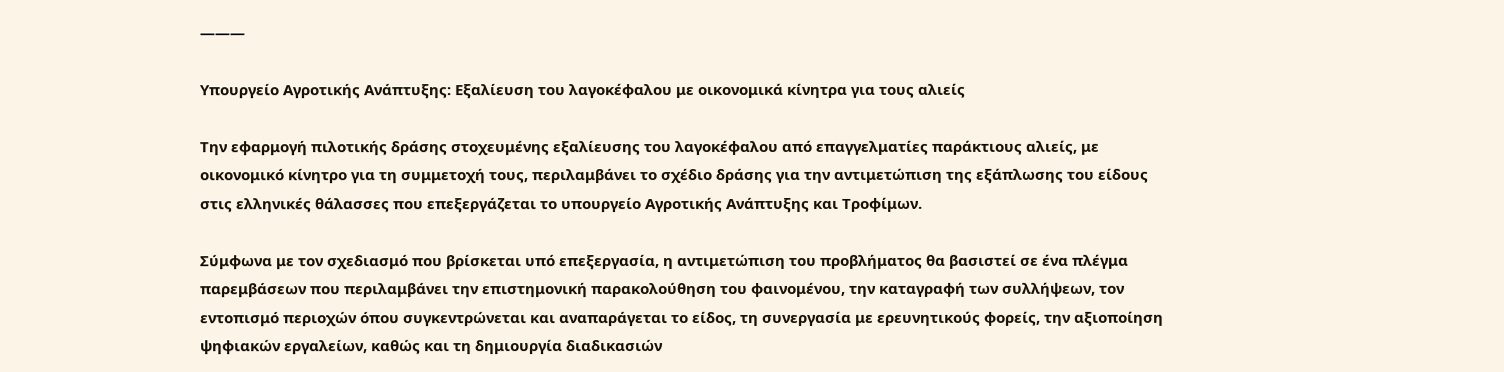———

Υπουργείο Αγροτικής Ανάπτυξης: Εξαλίευση του λαγοκέφαλου με οικονομικά κίνητρα για τους αλιείς

Την εφαρμογή πιλοτικής δράσης στοχευμένης εξαλίευσης του λαγοκέφαλου από επαγγελματίες παράκτιους αλιείς, με οικονομικό κίνητρο για τη συμμετοχή τους, περιλαμβάνει το σχέδιο δράσης για την αντιμετώπιση της εξάπλωσης του είδους στις ελληνικές θάλασσες που επεξεργάζεται το υπουργείο Αγροτικής Ανάπτυξης και Τροφίμων.

Σύμφωνα με τον σχεδιασμό που βρίσκεται υπό επεξεργασία, η αντιμετώπιση του προβλήματος θα βασιστεί σε ένα πλέγμα παρεμβάσεων που περιλαμβάνει την επιστημονική παρακολούθηση του φαινομένου, την καταγραφή των συλλήψεων, τον εντοπισμό περιοχών όπου συγκεντρώνεται και αναπαράγεται το είδος, τη συνεργασία με ερευνητικούς φορείς, την αξιοποίηση ψηφιακών εργαλείων, καθώς και τη δημιουργία διαδικασιών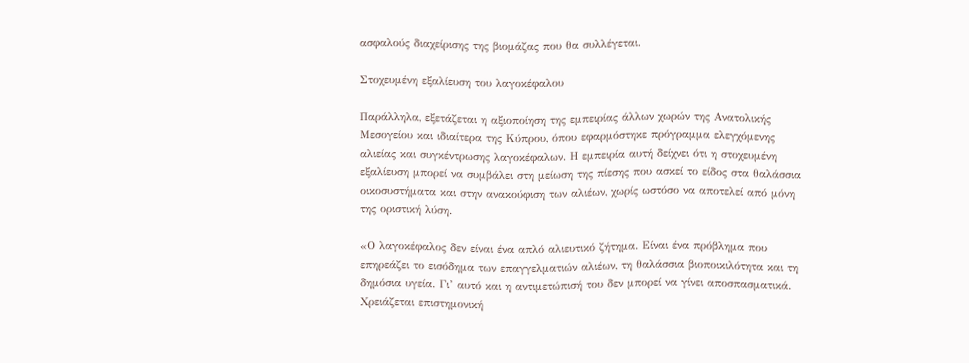ασφαλούς διαχείρισης της βιομάζας που θα συλλέγεται.

Στοχευμένη εξαλίευση του λαγοκέφαλου

Παράλληλα, εξετάζεται η αξιοποίηση της εμπειρίας άλλων χωρών της Ανατολικής Μεσογείου και ιδιαίτερα της Κύπρου, όπου εφαρμόστηκε πρόγραμμα ελεγχόμενης αλιείας και συγκέντρωσης λαγοκέφαλων. Η εμπειρία αυτή δείχνει ότι η στοχευμένη εξαλίευση μπορεί να συμβάλει στη μείωση της πίεσης που ασκεί το είδος στα θαλάσσια οικοσυστήματα και στην ανακούφιση των αλιέων, χωρίς ωστόσο να αποτελεί από μόνη της οριστική λύση.

«Ο λαγοκέφαλος δεν είναι ένα απλό αλιευτικό ζήτημα. Είναι ένα πρόβλημα που επηρεάζει το εισόδημα των επαγγελματιών αλιέων, τη θαλάσσια βιοποικιλότητα και τη δημόσια υγεία. Γι’ αυτό και η αντιμετώπισή του δεν μπορεί να γίνει αποσπασματικά. Χρειάζεται επιστημονική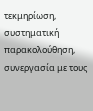τεκμηρίωση, συστηματική παρακολούθηση, συνεργασία με τους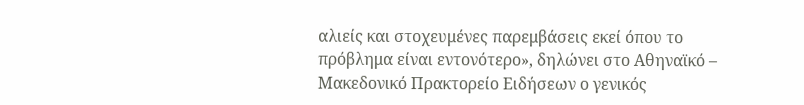αλιείς και στοχευμένες παρεμβάσεις εκεί όπου το πρόβλημα είναι εντονότερο», δηλώνει στο Αθηναϊκό – Μακεδονικό Πρακτορείο Ειδήσεων ο γενικός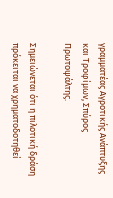γραμματέας Αγροτικής Ανάπτυξης και Τροφίμων, Σπύρος Πρωτοψάλτης.

Σημειώνεται ότι η πιλοτική δράση πρόκειται να χρηματοδοτηθεί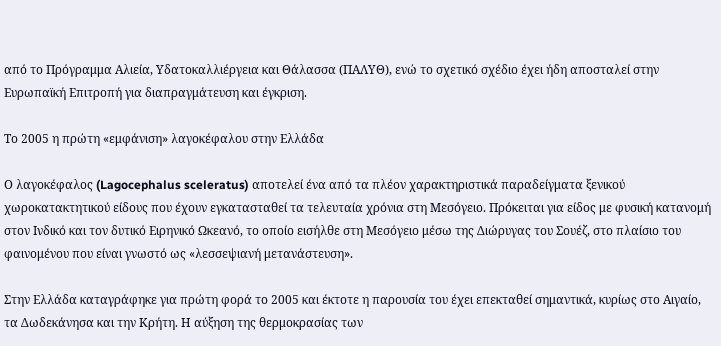από το Πρόγραμμα Αλιεία, Υδατοκαλλιέργεια και Θάλασσα (ΠΑΛΥΘ), ενώ το σχετικό σχέδιο έχει ήδη αποσταλεί στην Ευρωπαϊκή Επιτροπή για διαπραγμάτευση και έγκριση.

Το 2005 η πρώτη «εμφάνιση» λαγοκέφαλου στην Ελλάδα

Ο λαγοκέφαλος (Lagocephalus sceleratus) αποτελεί ένα από τα πλέον χαρακτηριστικά παραδείγματα ξενικού χωροκατακτητικού είδους που έχουν εγκατασταθεί τα τελευταία χρόνια στη Μεσόγειο. Πρόκειται για είδος με φυσική κατανομή στον Ινδικό και τον δυτικό Ειρηνικό Ωκεανό, το οποίο εισήλθε στη Μεσόγειο μέσω της Διώρυγας του Σουέζ, στο πλαίσιο του φαινομένου που είναι γνωστό ως «λεσσεψιανή μετανάστευση».

Στην Ελλάδα καταγράφηκε για πρώτη φορά το 2005 και έκτοτε η παρουσία του έχει επεκταθεί σημαντικά, κυρίως στο Αιγαίο, τα Δωδεκάνησα και την Κρήτη. Η αύξηση της θερμοκρασίας των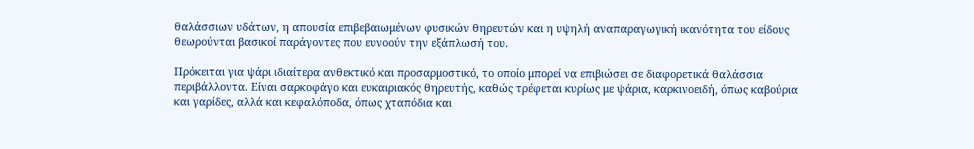θαλάσσιων υδάτων, η απουσία επιβεβαιωμένων φυσικών θηρευτών και η υψηλή αναπαραγωγική ικανότητα του είδους θεωρούνται βασικοί παράγοντες που ευνοούν την εξάπλωσή του.

Πρόκειται για ψάρι ιδιαίτερα ανθεκτικό και προσαρμοστικό, το οποίο μπορεί να επιβιώσει σε διαφορετικά θαλάσσια περιβάλλοντα. Είναι σαρκοφάγο και ευκαιριακός θηρευτής, καθώς τρέφεται κυρίως με ψάρια, καρκινοειδή, όπως καβούρια και γαρίδες, αλλά και κεφαλόποδα, όπως χταπόδια και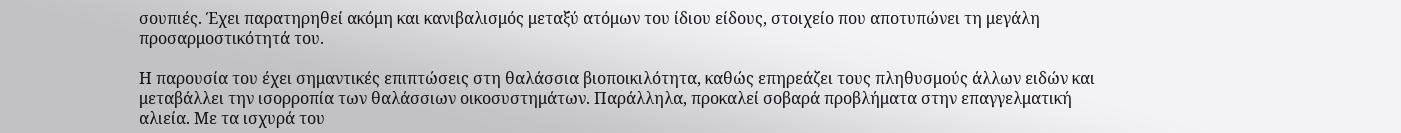σουπιές. Έχει παρατηρηθεί ακόμη και κανιβαλισμός μεταξύ ατόμων του ίδιου είδους, στοιχείο που αποτυπώνει τη μεγάλη προσαρμοστικότητά του.

Η παρουσία του έχει σημαντικές επιπτώσεις στη θαλάσσια βιοποικιλότητα, καθώς επηρεάζει τους πληθυσμούς άλλων ειδών και μεταβάλλει την ισορροπία των θαλάσσιων οικοσυστημάτων. Παράλληλα, προκαλεί σοβαρά προβλήματα στην επαγγελματική αλιεία. Με τα ισχυρά του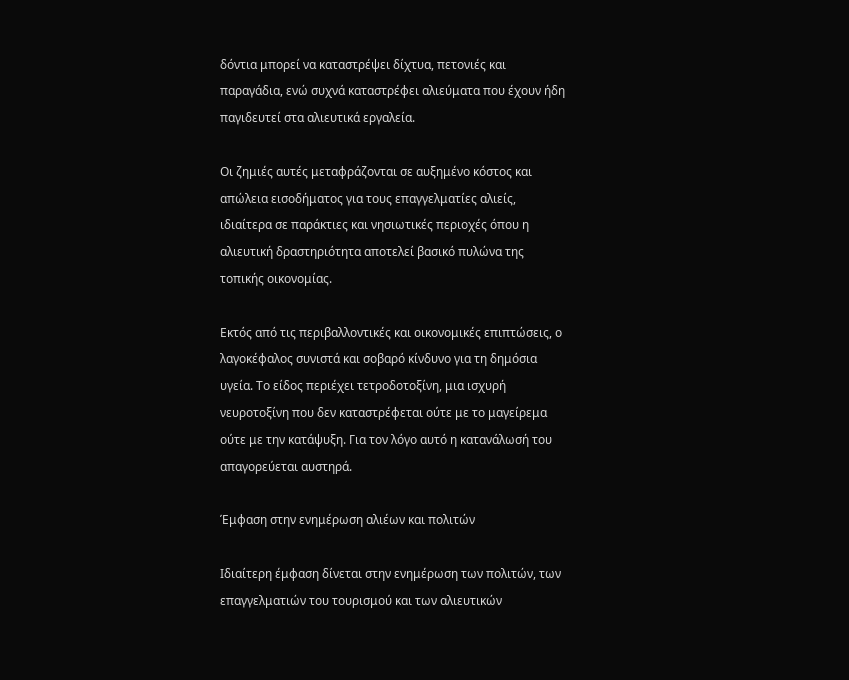δόντια μπορεί να καταστρέψει δίχτυα, πετονιές και παραγάδια, ενώ συχνά καταστρέφει αλιεύματα που έχουν ήδη παγιδευτεί στα αλιευτικά εργαλεία.

Οι ζημιές αυτές μεταφράζονται σε αυξημένο κόστος και απώλεια εισοδήματος για τους επαγγελματίες αλιείς, ιδιαίτερα σε παράκτιες και νησιωτικές περιοχές όπου η αλιευτική δραστηριότητα αποτελεί βασικό πυλώνα της τοπικής οικονομίας.

Εκτός από τις περιβαλλοντικές και οικονομικές επιπτώσεις, ο λαγοκέφαλος συνιστά και σοβαρό κίνδυνο για τη δημόσια υγεία. Το είδος περιέχει τετροδοτοξίνη, μια ισχυρή νευροτοξίνη που δεν καταστρέφεται ούτε με το μαγείρεμα ούτε με την κατάψυξη. Για τον λόγο αυτό η κατανάλωσή του απαγορεύεται αυστηρά.

Έμφαση στην ενημέρωση αλιέων και πολιτών

Ιδιαίτερη έμφαση δίνεται στην ενημέρωση των πολιτών, των επαγγελματιών του τουρισμού και των αλιευτικών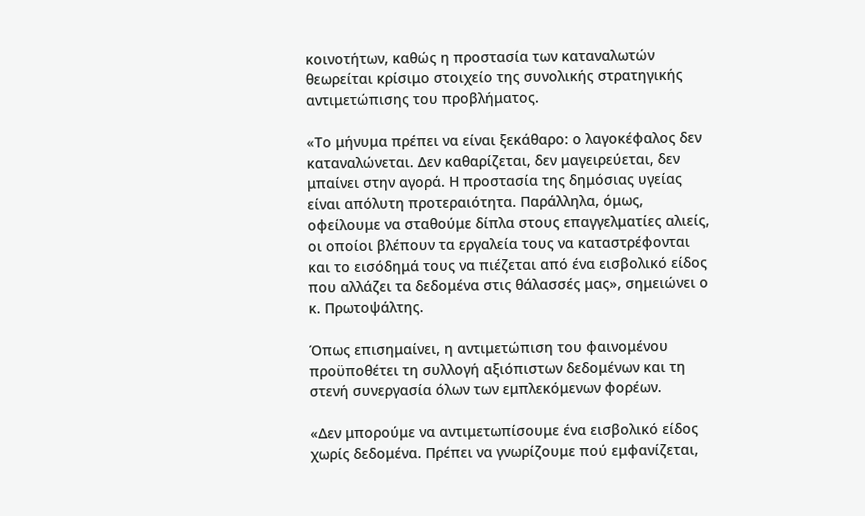κοινοτήτων, καθώς η προστασία των καταναλωτών θεωρείται κρίσιμο στοιχείο της συνολικής στρατηγικής αντιμετώπισης του προβλήματος.

«Το μήνυμα πρέπει να είναι ξεκάθαρο: ο λαγοκέφαλος δεν καταναλώνεται. Δεν καθαρίζεται, δεν μαγειρεύεται, δεν μπαίνει στην αγορά. Η προστασία της δημόσιας υγείας είναι απόλυτη προτεραιότητα. Παράλληλα, όμως, οφείλουμε να σταθούμε δίπλα στους επαγγελματίες αλιείς, οι οποίοι βλέπουν τα εργαλεία τους να καταστρέφονται και το εισόδημά τους να πιέζεται από ένα εισβολικό είδος που αλλάζει τα δεδομένα στις θάλασσές μας», σημειώνει ο κ. Πρωτοψάλτης.

Όπως επισημαίνει, η αντιμετώπιση του φαινομένου προϋποθέτει τη συλλογή αξιόπιστων δεδομένων και τη στενή συνεργασία όλων των εμπλεκόμενων φορέων.

«Δεν μπορούμε να αντιμετωπίσουμε ένα εισβολικό είδος χωρίς δεδομένα. Πρέπει να γνωρίζουμε πού εμφανίζεται,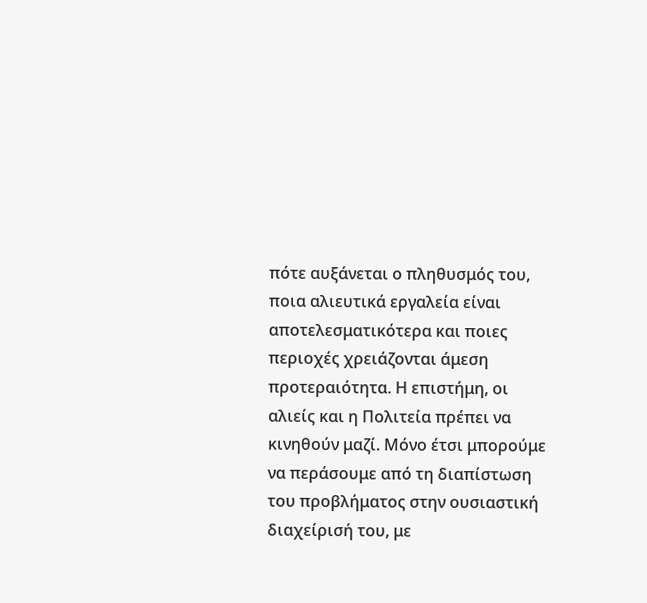πότε αυξάνεται ο πληθυσμός του, ποια αλιευτικά εργαλεία είναι αποτελεσματικότερα και ποιες περιοχές χρειάζονται άμεση προτεραιότητα. Η επιστήμη, οι αλιείς και η Πολιτεία πρέπει να κινηθούν μαζί. Μόνο έτσι μπορούμε να περάσουμε από τη διαπίστωση του προβλήματος στην ουσιαστική διαχείρισή του, με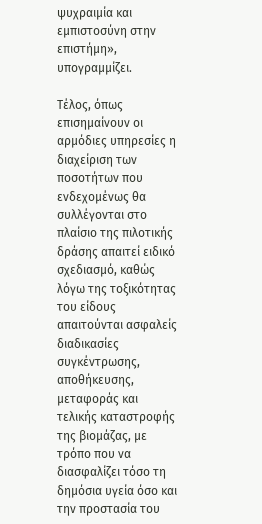ψυχραιμία και εμπιστοσύνη στην επιστήμη», υπογραμμίζει.

Τέλος, όπως επισημαίνουν οι αρμόδιες υπηρεσίες η διαχείριση των ποσοτήτων που ενδεχομένως θα συλλέγονται στο πλαίσιο της πιλοτικής δράσης απαιτεί ειδικό σχεδιασμό, καθώς λόγω της τοξικότητας του είδους απαιτούνται ασφαλείς διαδικασίες συγκέντρωσης, αποθήκευσης, μεταφοράς και τελικής καταστροφής της βιομάζας, με τρόπο που να διασφαλίζει τόσο τη δημόσια υγεία όσο και την προστασία του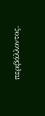περιβάλλοντος.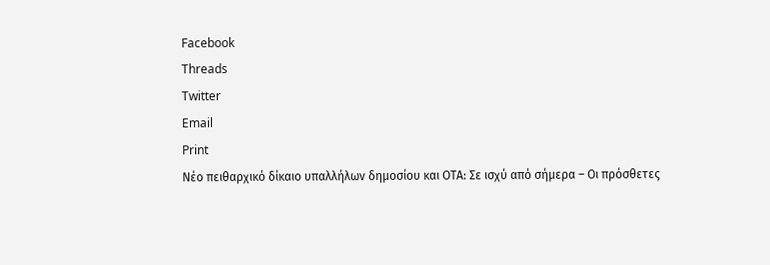Facebook
Threads
Twitter
Email
Print
Νέο πειθαρχικό δίκαιο υπαλλήλων δημοσίου και ΟΤΑ: Σε ισχύ από σήμερα – Οι πρόσθετες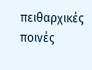πειθαρχικές ποινές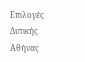Επιλογές Δυτικής Αθήνας